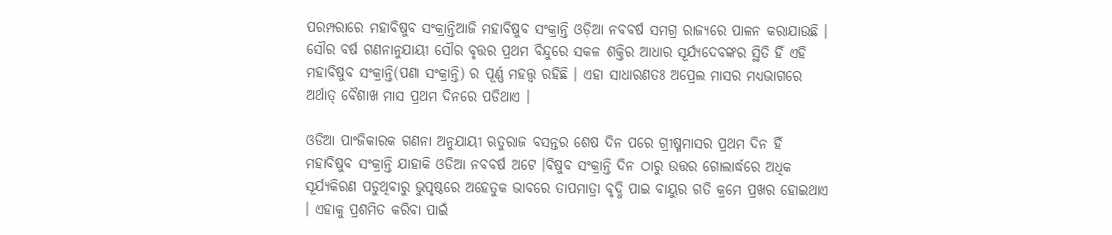ପରମ୍ପରାରେ ମହାବିଷୁବ ସଂକ୍ରାନ୍ତିଆଜି ମହାବିଷୁବ ସଂକ୍ରାନ୍ତି ଓଡ଼ିଆ ନବବର୍ଷ ସମଗ୍ର ରାଜ୍ୟରେ ପାଳନ କରାଯାଉଛି । ସୌର ବର୍ଷ ଗଣନାନୁଯାୟୀ ସୌର ବୃତ୍ତର ପ୍ରଥମ ବିନ୍ଦୁରେ ସକଳ ଶକ୍ତିର ଆଧାର ସୂର୍ଯ୍ୟଦେବଙ୍କର ସ୍ଥିତି ହିଁ ଏହି ମହାବିଷୁବ ସଂକ୍ରାନ୍ତି(ପଣା ସଂକ୍ରାନ୍ତି) ର ପୂର୍ଣ୍ଣ ମହତ୍ତ୍ୱ ରହିଛି । ଏହା ସାଧାରଣତଃ ଅପ୍ରେଲ ମାସର ମଧ୍ୟଭାଗରେ ଅର୍ଥାତ୍ ବୈଶାଖ ମାସ ପ୍ରଥମ ଦିନରେ ପଡିଥାଏ ।

ଓଡିଆ ପାଂଜିକାରକ ଗଣନା ଅନୁଯାୟୀ ଋତୁରାଜ ବସନ୍ତର ଶେଷ ଦିନ ପରେ ଗ୍ରୀଷ୍ମମାସର ପ୍ରଥମ ଦିନ ହିଁ ମହାବିଷୁବ ସଂକ୍ରାନ୍ତି ଯାହାକି ଓଡିଆ ନବବର୍ଷ ଅଟେ ।ବିଷୁବ ସଂକ୍ରାନ୍ତି ଦିନ ଠାରୁ ଉତ୍ତର ଗୋଲାର୍ଦ୍ଧରେ ଅଧିକ ସୂର୍ଯ୍ୟକିରଣ ପଡୁଥିବାରୁ ଭୁପୃଷ୍ଠରେ ଅହେତୁକ ଭାବରେ ତାପମାତ୍ରା ବୃଦ୍ଧି ପାଇ ବାୟୁର ଗତି କ୍ରମେ ପ୍ରଖର ହୋଇଥାଏ । ଏହାକୁ ପ୍ରଶମିତ କରିବା ପାଇଁ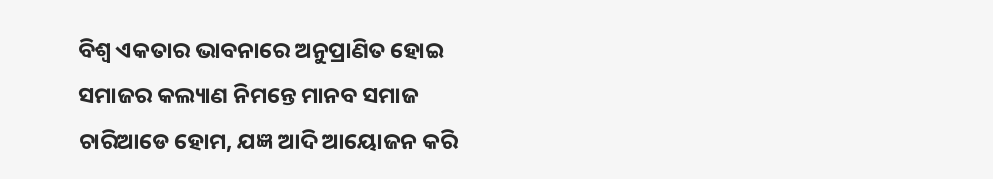ବିଶ୍ୱ ଏକତାର ଭାବନାରେ ଅନୁପ୍ରାଣିତ ହୋଇ ସମାଜର କଲ୍ୟାଣ ନିମନ୍ତେ ମାନବ ସମାଜ ଚାରିଆଡେ ହୋମ, ଯଜ୍ଞ ଆଦି ଆୟୋଜନ କରି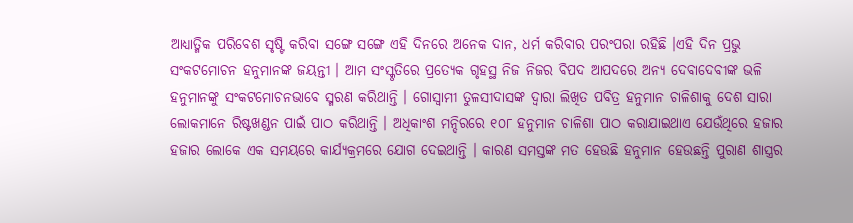ଆଧ୍ୟାତ୍ମିକ ପରିବେଶ ସୃଷ୍ଟି କରିବା ସଙ୍ଗେ ସଙ୍ଗେ ଏହି ଦିନରେ ଅନେକ ଦାନ, ଧର୍ମ କରିବାର ପରଂପରା ରହିଛି ।ଏହି ଦିନ ପ୍ରଭୁ ସଂକଟମୋଚନ ହନୁମାନଙ୍କ ଜୟନ୍ତୀ । ଆମ ସଂସ୍କୃତିରେ ପ୍ରତ୍ୟେକ ଗୃହସ୍ଥ ନିଜ ନିଜର ବିପଦ ଆପଦରେ ଅନ୍ୟ ଦେବାଦେବୀଙ୍କ ଭଳି ହନୁମାନଙ୍କୁ ସଂକଟମୋଚନଭାବେ ସ୍ମରଣ କରିଥାନ୍ତି । ଗୋସ୍ୱାମୀ ତୁଳସୀଦାସଙ୍କ ଦ୍ୱାରା ଲିଖିତ ପବିତ୍ର ହନୁମାନ ଚାଳିଶାକୁ ଦେଶ ସାରା ଲୋକମାନେ ରିଷ୍ଟଖଣ୍ଡନ ପାଇଁ ପାଠ କରିଥାନ୍ତି । ଅଧିକାଂଶ ମନ୍ଦିରରେ ୧୦୮ ହନୁମାନ ଚାଳିଶା ପାଠ କରାଯାଇଥାଏ ଯେଉଁଥିରେ ହଜାର ହଜାର ଲୋକେ ଏକ ସମୟରେ କାର୍ଯ୍ୟକ୍ରମରେ ଯୋଗ ଦେଇଥାନ୍ତି । କାରଣ ସମସ୍ତଙ୍କ ମତ ହେଉଛି ହନୁମାନ ହେଉଛନ୍ତି ପୁରାଣ ଶାସ୍ତ୍ରର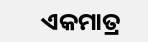ଏକମାତ୍ର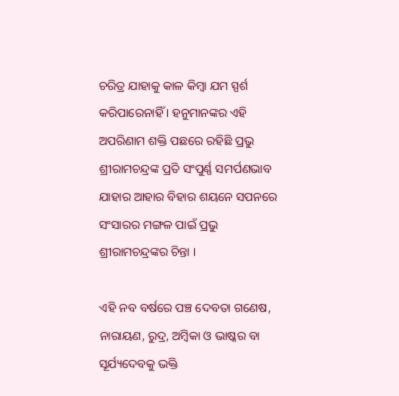ଚରିତ୍ର ଯାହାକୁ କାଳ କିମ୍ବା ଯମ ସ୍ପର୍ଶ କରିପାରେନାହିଁ । ହନୁମାନଙ୍କର ଏହି ଅପରିଣାମ ଶକ୍ତି ପଛରେ ରହିଛି ପ୍ରଭୁ ଶ୍ରୀରାମଚନ୍ଦ୍ରଙ୍କ ପ୍ରତି ସଂପୁର୍ଣ୍ଣ ସମର୍ପଣଭାବ ଯାହାର ଆହାର ବିହାର ଶୟନେ ସପନରେ ସଂସାରର ମଙ୍ଗଳ ପାଇଁ ପ୍ରଭୁ ଶ୍ରୀରାମଚନ୍ଦ୍ରଙ୍କର ଚିନ୍ତା ।

ଏହି ନବ ବର୍ଷରେ ପଞ୍ଚ ଦେବତା ଗଣେଷ, ନାରାୟଣ, ରୁଦ୍ର, ଅମ୍ବିକା ଓ ଭାଷ୍କର ବା ସୂର୍ଯ୍ୟଦେବକୁ ଭକ୍ତି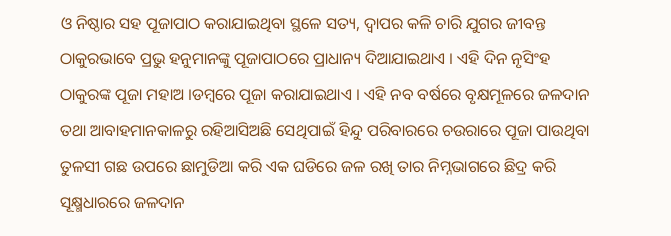ଓ ନିଷ୍ଠାର ସହ ପୂଜାପାଠ କରାଯାଇଥିବା ସ୍ଥଳେ ସତ୍ୟ, ଦ୍ୱାପର କଳି ଚାରି ଯୁଗର ଜୀବନ୍ତ ଠାକୁରଭାବେ ପ୍ରଭୁ ହନୁମାନଙ୍କୁ ପୂଜାପାଠରେ ପ୍ରାଧାନ୍ୟ ଦିଆଯାଇଥାଏ । ଏହି ଦିନ ନୃସିଂହ ଠାକୁରଙ୍କ ପୂଜା ମହାଅ ।ଡମ୍ବରେ ପୂଜା କରାଯାଇଥାଏ । ଏହି ନବ ବର୍ଷରେ ବୃକ୍ଷମୂଳରେ ଜଳଦାନ ତଥା ଆବାହମାନକାଳରୁ ରହିଆସିଅଛି ସେଥିପାଇଁ ହିନ୍ଦୁ ପରିବାରରେ ଚଉରାରେ ପୂଜା ପାଉଥିବା ତୁଳସୀ ଗଛ ଉପରେ ଛାମୁଡିଆ କରି ଏକ ଘଡିରେ ଜଳ ରଖି ତାର ନିମ୍ନଭାଗରେ ଛିଦ୍ର କରି ସୂକ୍ଷ୍ମଧାରରେ ଜଳଦାନ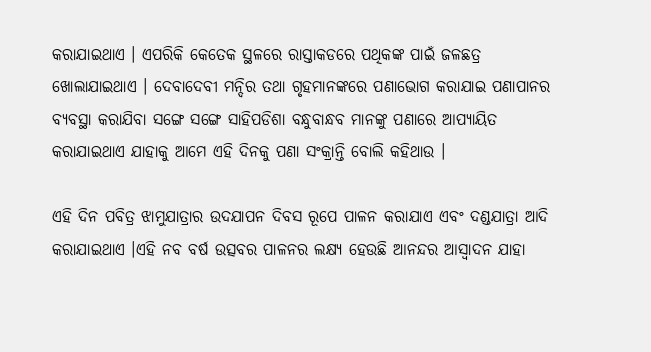କରାଯାଇଥାଏ । ଏପରିକି କେତେକ ସ୍ଥଳରେ ରାସ୍ତାକଡରେ ପଥିକଙ୍କ ପାଇଁ ଜଳଛତ୍ର ଖୋଲାଯାଇଥାଏ । ଦେବାଦେବୀ ମନ୍ଦିର ତଥା ଗୃହମାନଙ୍କରେ ପଣାଭୋଗ କରାଯାଇ ପଣାପାନର ବ୍ୟବସ୍ଥା କରାଯିବା ସଙ୍ଗେ ସଙ୍ଗେ ସାହିପଡିଶା ବନ୍ଧୁବାନ୍ଧବ ମାନଙ୍କୁ ପଣାରେ ଆପ୍ୟାୟିତ କରାଯାଇଥାଏ ଯାହାକୁ ଆମେ ଏହି ଦିନକୁ ପଣା ସଂକ୍ରାନ୍ତି ବୋଲି କହିଥାଉ ।

ଏହି ଦିନ ପବିତ୍ର ଝାମୁଯାତ୍ରାର ଉଦଯାପନ ଦିବସ ରୂପେ ପାଳନ କରାଯାଏ ଏବଂ ଦଣ୍ଡଯାତ୍ରା ଆଦି କରାଯାଇଥାଏ ।ଏହି ନବ ବର୍ଷ ଉତ୍ସବର ପାଳନର ଲକ୍ଷ୍ୟ ହେଉଛି ଆନନ୍ଦର ଆସ୍ୱାଦନ ଯାହା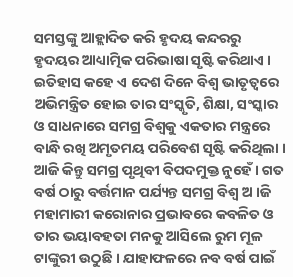ସମସ୍ତଙ୍କୁ ଆହ୍ଲାଦିତ କରି ହୃଦୟ କନ୍ଦରରୁ ହୃଦୟର ଆଧ୍ୟାତ୍ମିକ ପରିଭାଷା ସୃଷ୍ଟି କରିଥାଏ । ଇତିହାସ କହେ ଏ ଦେଶ ଦିନେ ବିଶ୍ୱ ଭାତୃତ୍ୱରେ ଅଭିମନ୍ତ୍ରିତ ହୋଇ ତାର ସଂସ୍କୃତି, ଶିକ୍ଷା, ସଂସ୍କାର ଓ ସାଧନାରେ ସମଗ୍ର ବିଶ୍ୱକୁ ଏକତାର ମନ୍ତ୍ରରେ ବାନ୍ଧି ରଖି ଅମୃତମୟ ପରିବେଶ ସୃଷ୍ଟି କରିଥିଲା । ଆଜି କିନ୍ତୁ ସମଗ୍ର ପୃଥିବୀ ବିପଦମୁକ୍ତ ନୁହେଁ । ଗତ ବର୍ଷ ଠାରୁ ବର୍ତ୍ତମାନ ପର୍ଯ୍ୟନ୍ତ ସମଗ୍ର ବିଶ୍ୱ ଅ ।ଜି ମହାମାରୀ କରୋନାର ପ୍ରଭାବରେ କବଳିତ ଓ ତାର ଭୟାବହତା ମନକୁ ଆସିଲେ ରୁମ ମୂଳ ଟାଙ୍କୁରୀ ଉଠୁଛି । ଯାହାଫଳରେ ନବ ବର୍ଷ ପାଇଁ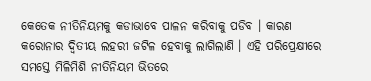କେତେକ ନୀତିନିୟମକୁ କଡାଭାବେ ପାଳନ କରିବାକୁ ପଡିବ । କାରଣ କରୋନାର ଦ୍ୱିତୀୟ ଲହରୀ ଜଟିଳ ହେବାକୁ ଲାଗିଲାଣି । ଏହି ପରିପ୍ରେକ୍ଷୀରେ ସମସ୍ତେ ମିଳିମିଶି ନୀତିନିୟମ ଭିତରେ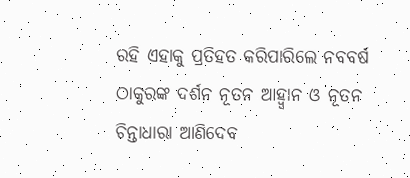ରହି ଏହାକୁ ପ୍ରତିହତ କରିପାରିଲେ ନବବର୍ଷ ଠାକୁରଙ୍କ ଦର୍ଶନ ନୂତନ ଆହ୍ୱ୍ୱାନ ଓ ନୂତନ ଚିନ୍ତାଧାରା ଆଣିଦେବ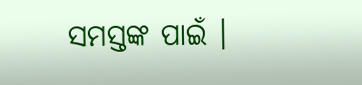ସମସ୍ତଙ୍କ ପାଇଁ ।